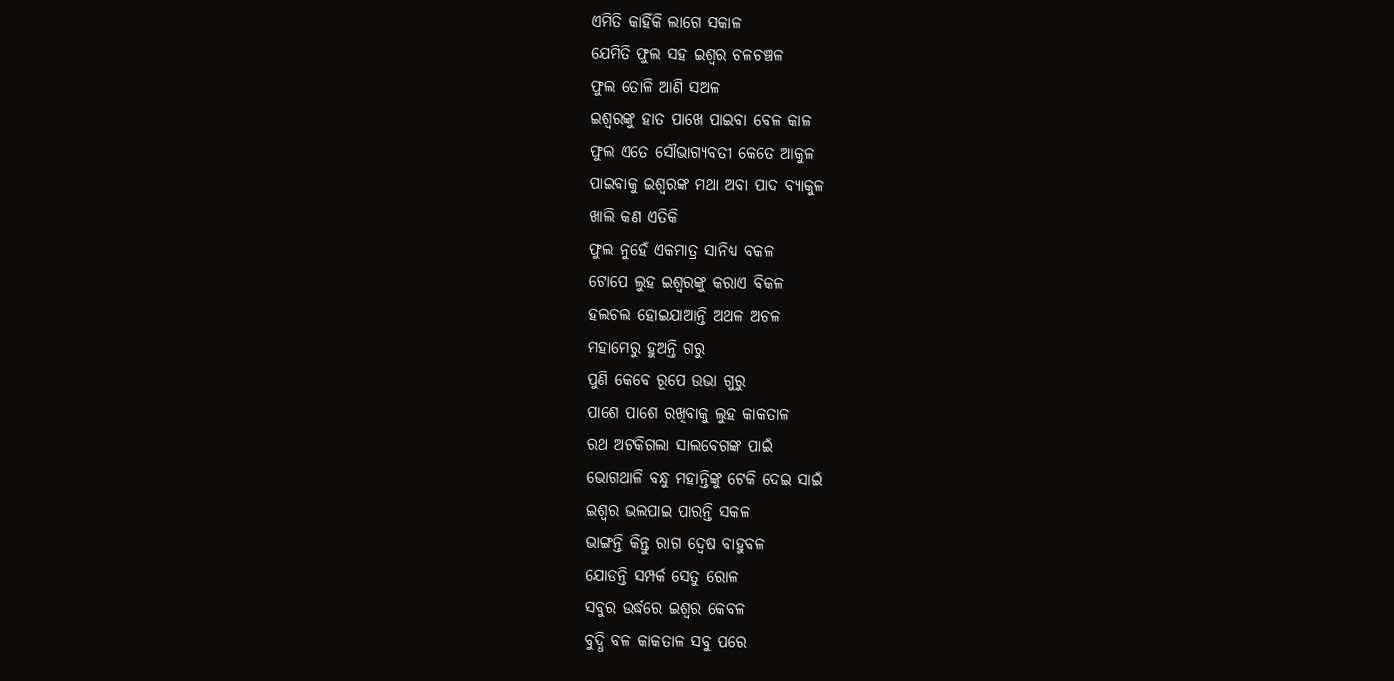ଏମିତି କାହିଁକି ଲାଗେ ସକାଳ
ଯେମିତି ଫୁଲ ସହ ଇଶ୍ୱର ଚଳଚଞ୍ଚଳ
ଫୁଲ ତୋଳି ଆଣି ସଅଳ
ଇଶ୍ଵରଙ୍କୁ ହାତ ପାଖେ ପାଇବା ବେଳ କାଳ
ଫୁଲ ଏତେ ସୌଭାଗ୍ୟବତୀ କେତେ ଆକୁଳ
ପାଇବାକୁ ଇଶ୍ୱରଙ୍କ ମଥା ଅବା ପାଦ ବ୍ୟାକୁଳ
ଖାଲି କଣ ଏତିକି
ଫୁଲ ନୁହେଁ ଏକମାତ୍ର ସାନିଧ୍ୟ ବକଳ
ଟୋପେ ଲୁହ ଇଶ୍ଵରଙ୍କୁ କରାଏ ବିକଳ
ହଲଚଲ ହୋଇଯାଆନ୍ତି ଅଥଳ ଅଚଳ
ମହାମେରୁ ହୁଅନ୍ତି ଗରୁ
ପୁଣି କେବେ ରୂପେ ଉଭା ଗୁରୁ
ପାଶେ ପାଶେ ରଖିବାକୁ ଲୁହ କାକତାଳ
ରଥ ଅଟକିଗଲା ସାଲବେଗଙ୍କ ପାଇଁ
ଭୋଗଥାଳି ବନ୍ଧୁ ମହାନ୍ତିଙ୍କୁ ଟେକି ଦେଇ ସାଇଁ
ଇଶ୍ଵର ଭଲପାଇ ପାରନ୍ତି ସକଳ
ଭାଙ୍ଗନ୍ତି କିନ୍ତୁ ରାଗ ଦ୍ୱେଷ ବାହୁବଳ
ଯୋଡନ୍ତି ସମ୍ପର୍କ ସେତୁ ରୋଳ
ସବୁର ଉର୍ଦ୍ଧରେ ଇଶ୍ଵର କେବଳ
ବୁଦ୍ଧି ବଳ କାକତାଳ ସବୁ ପରେ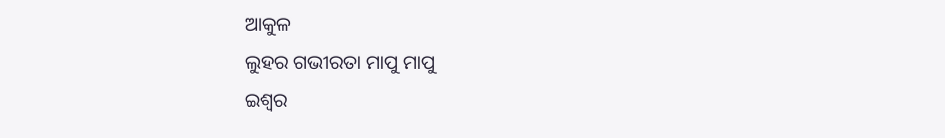ଆକୁଳ
ଲୁହର ଗଭୀରତା ମାପୁ ମାପୁ
ଇଶ୍ଵର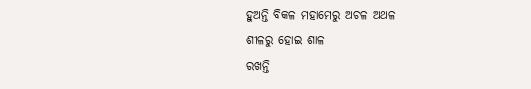ହୁଅନ୍ତି ବିକଳ ମହାମେରୁ ଅଚଳ ଅଥଳ
ଶୀଳରୁ ହୋଇ ଶାଳ
ରଖନ୍ତି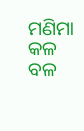ମଣିମା କଳ ବଳ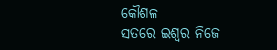କୌଶଳ
ସତରେ ଇଶ୍ଵର ନିଜେ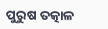ପୁରୁଷ ତତ୍କାଳ